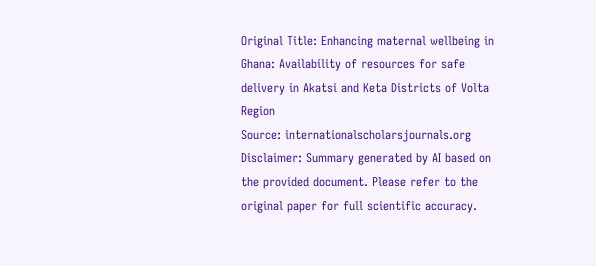Original Title: Enhancing maternal wellbeing in Ghana: Availability of resources for safe delivery in Akatsi and Keta Districts of Volta Region
Source: internationalscholarsjournals.org
Disclaimer: Summary generated by AI based on the provided document. Please refer to the original paper for full scientific accuracy.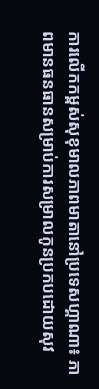ការលើកកម្ពស់សុខុមាលភាពមាតានៅប្រទេសហ្គាណា៖ ភាពមានធនធានសម្រាប់ការសម្រាលកូនប្រកបដោយសុវ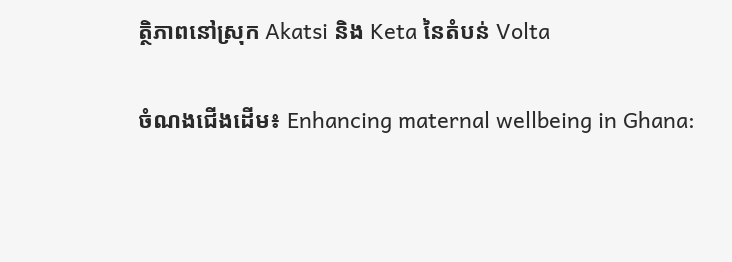ត្ថិភាពនៅស្រុក Akatsi និង Keta នៃតំបន់ Volta

ចំណងជើងដើម៖ Enhancing maternal wellbeing in Ghana: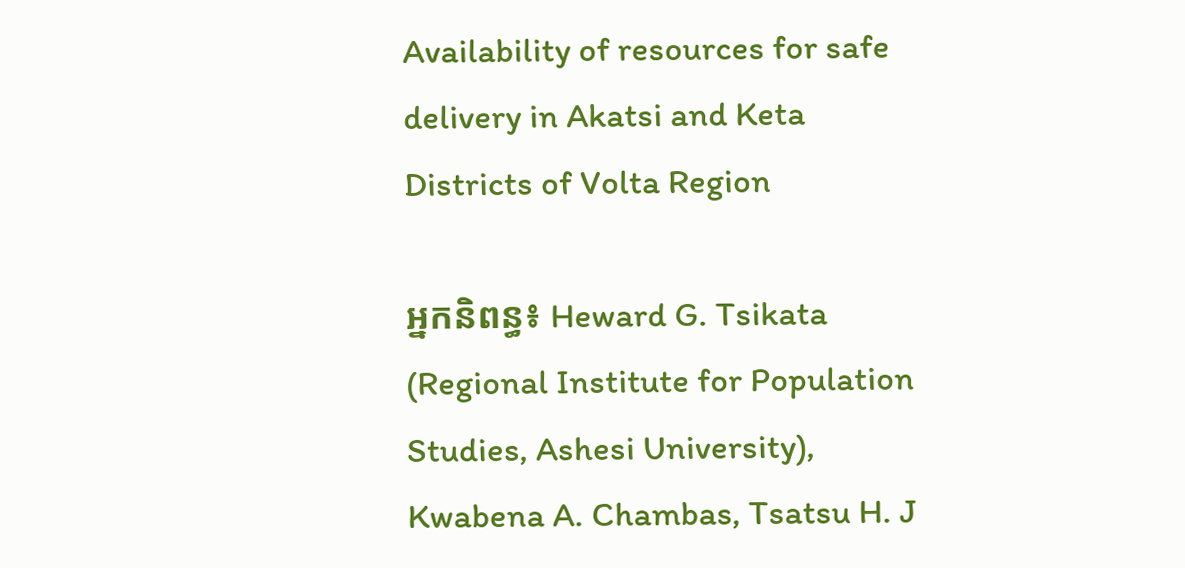Availability of resources for safe delivery in Akatsi and Keta Districts of Volta Region

អ្នកនិពន្ធ៖ Heward G. Tsikata (Regional Institute for Population Studies, Ashesi University), Kwabena A. Chambas, Tsatsu H. J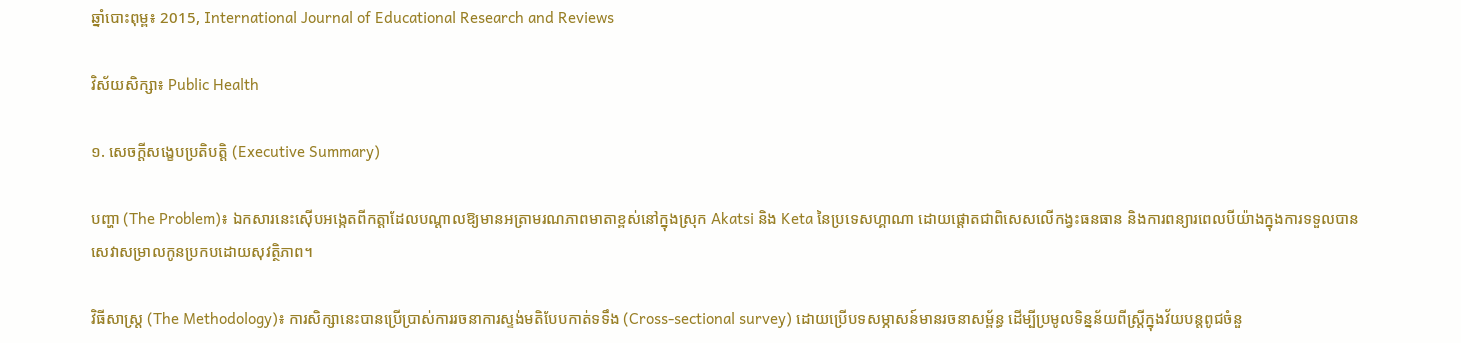ឆ្នាំបោះពុម្ព៖ 2015, International Journal of Educational Research and Reviews

វិស័យសិក្សា៖ Public Health

១. សេចក្តីសង្ខេបប្រតិបត្តិ (Executive Summary)

បញ្ហា (The Problem)៖ ឯកសារនេះស៊ើបអង្កេតពីកត្តាដែលបណ្តាលឱ្យមានអត្រាមរណភាពមាតាខ្ពស់នៅក្នុងស្រុក Akatsi និង Keta នៃប្រទេសហ្គាណា ដោយផ្តោតជាពិសេសលើកង្វះធនធាន និងការពន្យារពេលបីយ៉ាងក្នុងការទទួលបានសេវាសម្រាលកូនប្រកបដោយសុវត្ថិភាព។

វិធីសាស្ត្រ (The Methodology)៖ ការសិក្សានេះបានប្រើប្រាស់ការរចនាការស្ទង់មតិបែបកាត់ទទឹង (Cross-sectional survey) ដោយប្រើបទសម្ភាសន៍មានរចនាសម្ព័ន្ធ ដើម្បីប្រមូលទិន្នន័យពីស្ត្រីក្នុងវ័យបន្តពូជចំនួ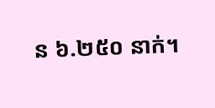ន ៦.២៥០ នាក់។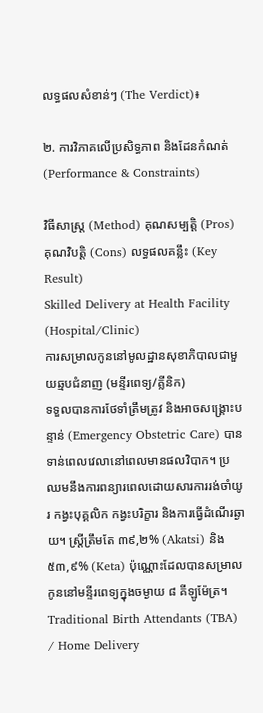លទ្ធផលសំខាន់ៗ (The Verdict)៖

២. ការវិភាគលើប្រសិទ្ធភាព និងដែនកំណត់ (Performance & Constraints)

វិធីសាស្ត្រ (Method) គុណសម្បត្តិ (Pros) គុណវិបត្តិ (Cons) លទ្ធផលគន្លឹះ (Key Result)
Skilled Delivery at Health Facility (Hospital/Clinic)
ការសម្រាលកូននៅមូលដ្ឋានសុខាភិបាលជាមួយឆ្មបជំនាញ (មន្ទីរពេទ្យ/គ្លីនិក)
ទទួលបានការថែទាំត្រឹមត្រូវ និងអាចសង្គ្រោះបន្ទាន់ (Emergency Obstetric Care) បានទាន់ពេលវេលានៅពេលមានផលវិបាក។ ប្រឈមនឹងការពន្យារពេលដោយសារការរង់ចាំយូរ កង្វះបុគ្គលិក កង្វះបរិក្ខារ និងការធ្វើដំណើរឆ្ងាយ។ ស្ត្រីត្រឹមតែ ៣៩,២% (Akatsi) និង ៥៣,៩% (Keta) ប៉ុណ្ណោះដែលបានសម្រាលកូននៅមន្ទីរពេទ្យក្នុងចម្ងាយ ៨ គីឡូម៉ែត្រ។
Traditional Birth Attendants (TBA) / Home Delivery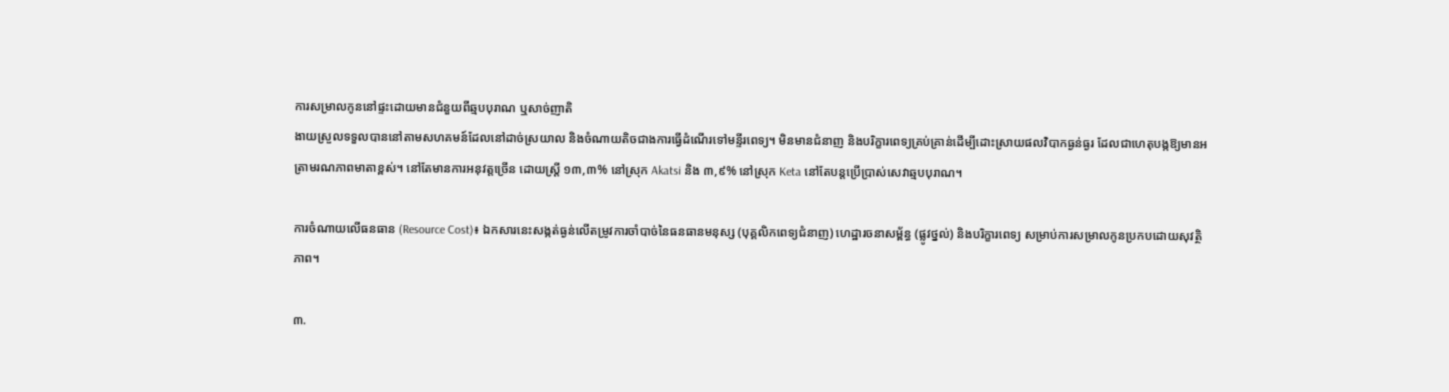ការសម្រាលកូននៅផ្ទះដោយមានជំនួយពីឆ្មបបុរាណ ឬសាច់ញាតិ
ងាយស្រួលទទួលបាននៅតាមសហគមន៍ដែលនៅដាច់ស្រយាល និងចំណាយតិចជាងការធ្វើដំណើរទៅមន្ទីរពេទ្យ។ មិនមានជំនាញ និងបរិក្ខារពេទ្យគ្រប់គ្រាន់ដើម្បីដោះស្រាយផលវិបាកធ្ងន់ធ្ងរ ដែលជាហេតុបង្កឱ្យមានអត្រាមរណភាពមាតាខ្ពស់។ នៅតែមានការអនុវត្តច្រើន ដោយស្ត្រី ១៣,៣% នៅស្រុក Akatsi និង ៣,៩% នៅស្រុក Keta នៅតែបន្តប្រើប្រាស់សេវាឆ្មបបុរាណ។

ការចំណាយលើធនធាន (Resource Cost)៖ ឯកសារនេះសង្កត់ធ្ងន់លើតម្រូវការចាំបាច់នៃធនធានមនុស្ស (បុគ្គលិកពេទ្យជំនាញ) ហេដ្ឋារចនាសម្ព័ន្ធ (ផ្លូវថ្នល់) និងបរិក្ខារពេទ្យ សម្រាប់ការសម្រាលកូនប្រកបដោយសុវត្ថិភាព។

៣.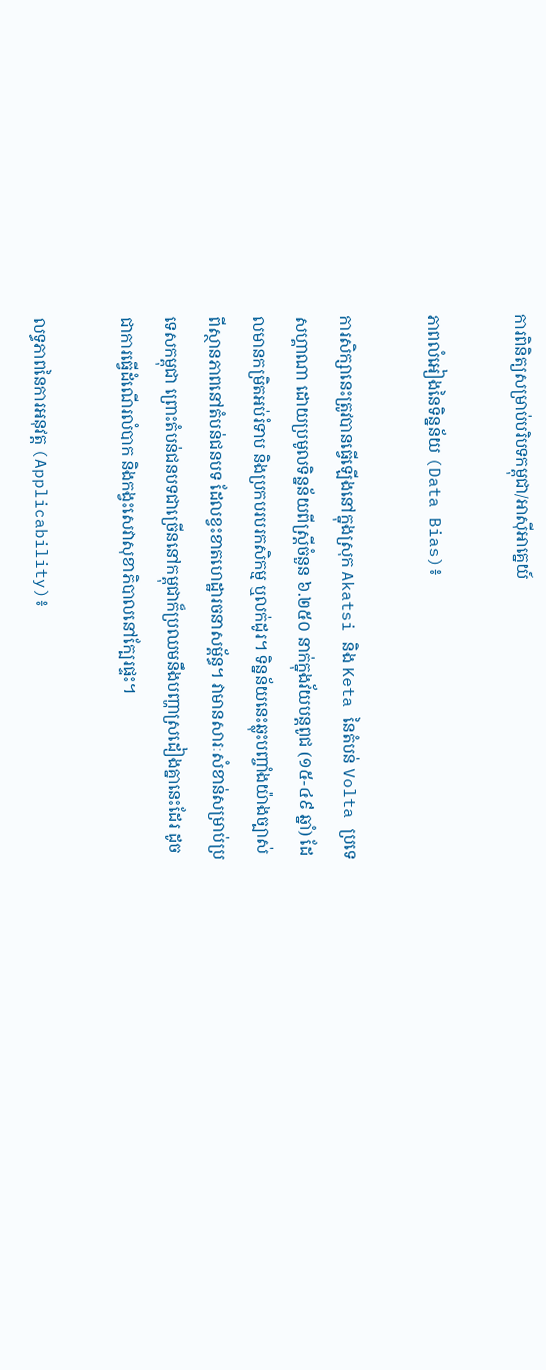ការពិនិត្យសម្រាប់បរិបទកម្ពុជា/អាស៊ីអាគ្នេយ៍

ភាពលំអៀងនៃទិន្នន័យ (Data Bias)៖

ការសិក្សានេះត្រូវបានធ្វើឡើងនៅក្នុងស្រុក Akatsi និង Keta នៃតំបន់ Volta ប្រទេសហ្គាណា ដោយប្រមូលទិន្នន័យពីស្ត្រីចំនួន ៦.២៥០ នាក់ក្នុងវ័យបន្តពូជ (១៥-៤៩ ឆ្នាំ) ដែលមានកម្រិតអប់រំទាប និងប្រកបរបរកសិកម្ម ឬលក់ដូរ។ ទិន្នន័យនេះឆ្លុះបញ្ចាំងយ៉ាងច្បាស់ពីស្ថានភាពនៅតំបន់ជនបទ ដែលខ្វះខាតហេដ្ឋារចនាសម្ព័ន្ធ។ វាមានសារៈសំខាន់សម្រាប់ប្រទេសកម្ពុជា ព្រោះតំបន់ជនបទជាច្រើននៅកម្ពុជាក៏ប្រឈមនឹងបញ្ហាស្រដៀងគ្នានេះដែរ ដូចជាការធ្វើដំណើរលំបាក និងកង្វះសេវាសុខាភិបាលនៅក្បែរផ្ទះ។

លទ្ធភាពនៃការអនុវត្ត (Applicability)៖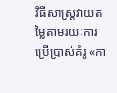វិធីសាស្ត្រវាយតម្លៃតាមរយៈការប្រើប្រាស់គំរូ «កា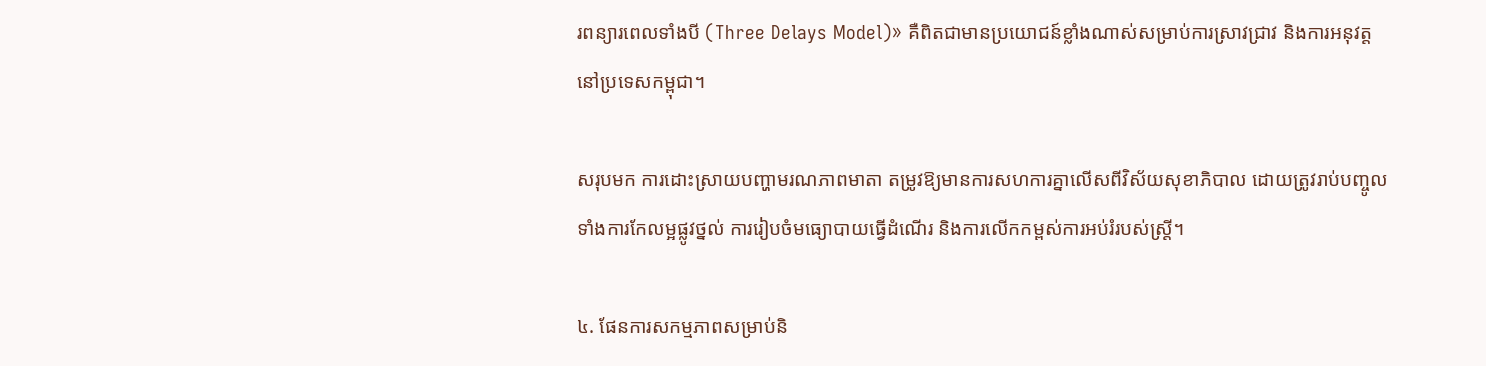រពន្យារពេលទាំងបី (Three Delays Model)» គឺពិតជាមានប្រយោជន៍ខ្លាំងណាស់សម្រាប់ការស្រាវជ្រាវ និងការអនុវត្តនៅប្រទេសកម្ពុជា។

សរុបមក ការដោះស្រាយបញ្ហាមរណភាពមាតា តម្រូវឱ្យមានការសហការគ្នាលើសពីវិស័យសុខាភិបាល ដោយត្រូវរាប់បញ្ចូលទាំងការកែលម្អផ្លូវថ្នល់ ការរៀបចំមធ្យោបាយធ្វើដំណើរ និងការលើកកម្ពស់ការអប់រំរបស់ស្ត្រី។

៤. ផែនការសកម្មភាពសម្រាប់និ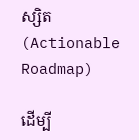ស្សិត (Actionable Roadmap)

ដើម្បី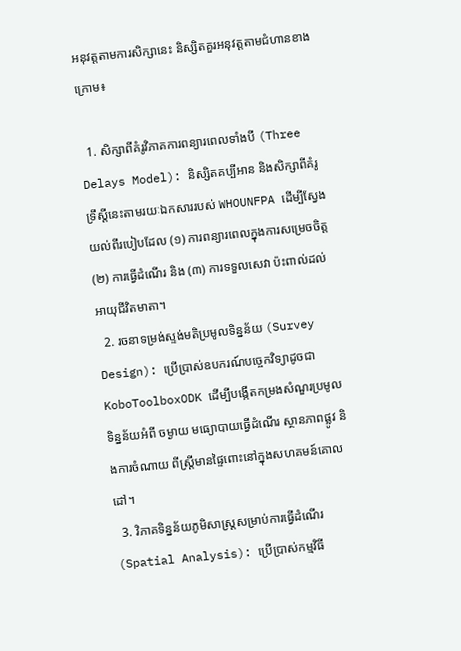អនុវត្តតាមការសិក្សានេះ និស្សិតគួរអនុវត្តតាមជំហានខាងក្រោម៖

  1. សិក្សាពីគំរូវិភាគការពន្យារពេលទាំងបី (Three Delays Model): និស្សិតគប្បីអាន និងសិក្សាពីគំរូទ្រឹស្តីនេះតាមរយៈឯកសាររបស់ WHOUNFPA ដើម្បីស្វែងយល់ពីរបៀបដែល (១) ការពន្យារពេលក្នុងការសម្រេចចិត្ត (២) ការធ្វើដំណើរ និង (៣) ការទទួលសេវា ប៉ះពាល់ដល់អាយុជីវិតមាតា។
  2. រចនាទម្រង់ស្ទង់មតិប្រមូលទិន្នន័យ (Survey Design): ប្រើប្រាស់ឧបករណ៍បច្ចេកវិទ្យាដូចជា KoboToolboxODK ដើម្បីបង្កើតកម្រងសំណួរប្រមូលទិន្នន័យអំពី ចម្ងាយ មធ្យោបាយធ្វើដំណើរ ស្ថានភាពផ្លូវ និងការចំណាយ ពីស្ត្រីមានផ្ទៃពោះនៅក្នុងសហគមន៍គោលដៅ។
  3. វិភាគទិន្នន័យភូមិសាស្ត្រសម្រាប់ការធ្វើដំណើរ (Spatial Analysis): ប្រើប្រាស់កម្មវិធី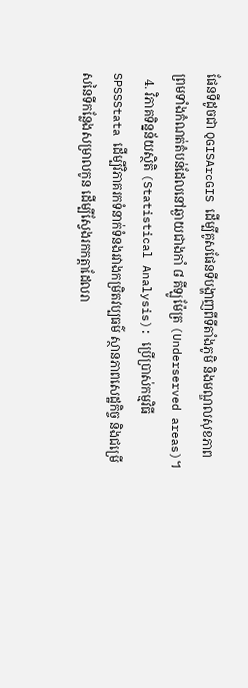ផែនទីដូចជា QGISArcGIS ដើម្បីគូសផែនទីបង្ហាញពីទីតាំងភូមិ និងមណ្ឌលសុខភាព ព្រមទាំងកំណត់តំបន់ដែលនៅឆ្ងាយជាងកាំ ៨ គីឡូម៉ែត្រ (Underserved areas)។
  4. វិភាគទិន្នន័យស្ថិតិ (Statistical Analysis): ប្រើប្រាស់កម្មវិធី SPSSStata ដើម្បីវិភាគរកទំនាក់ទំនងរវាងកម្រិតវប្បធម៌ ស្ថានភាពសេដ្ឋកិច្ច និងជម្រើសនៃទីកន្លែងសម្រាលកូន ដើម្បីស្វែងរកកត្តាដែលរា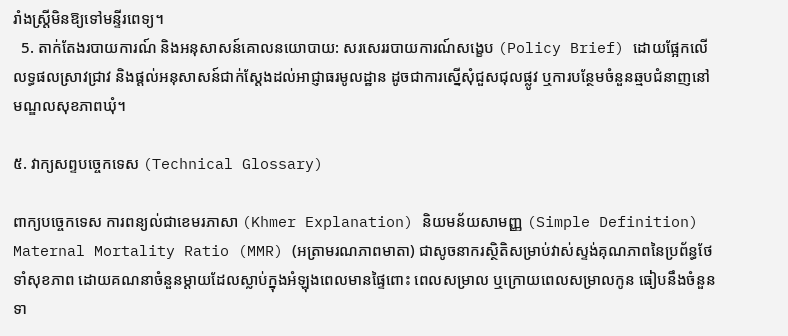រាំងស្ត្រីមិនឱ្យទៅមន្ទីរពេទ្យ។
  5. តាក់តែងរបាយការណ៍ និងអនុសាសន៍គោលនយោបាយ: សរសេររបាយការណ៍សង្ខេប (Policy Brief) ដោយផ្អែកលើលទ្ធផលស្រាវជ្រាវ និងផ្តល់អនុសាសន៍ជាក់ស្តែងដល់អាជ្ញាធរមូលដ្ឋាន ដូចជាការស្នើសុំជួសជុលផ្លូវ ឬការបន្ថែមចំនួនឆ្មបជំនាញនៅមណ្ឌលសុខភាពឃុំ។

៥. វាក្យសព្ទបច្ចេកទេស (Technical Glossary)

ពាក្យបច្ចេកទេស ការពន្យល់ជាខេមរភាសា (Khmer Explanation) និយមន័យសាមញ្ញ (Simple Definition)
Maternal Mortality Ratio (MMR) (អត្រាមរណភាពមាតា) ជាសូចនាករស្ថិតិសម្រាប់វាស់ស្ទង់គុណភាពនៃប្រព័ន្ធថែទាំសុខភាព ដោយគណនាចំនួនម្តាយដែលស្លាប់ក្នុងអំឡុងពេលមានផ្ទៃពោះ ពេលសម្រាល ឬក្រោយពេលសម្រាលកូន ធៀបនឹងចំនួនទា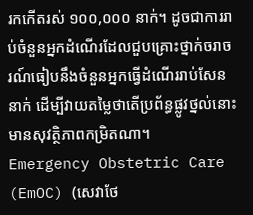រកកើតរស់ ១០០,០០០ នាក់។ ដូចជាការរាប់ចំនួនអ្នកដំណើរដែលជួបគ្រោះថ្នាក់ចរាចរណ៍ធៀបនឹងចំនួនអ្នកធ្វើដំណើររាប់សែននាក់ ដើម្បីវាយតម្លៃថាតើប្រព័ន្ធផ្លូវថ្នល់នោះមានសុវត្ថិភាពកម្រិតណា។
Emergency Obstetric Care (EmOC) (សេវាថែ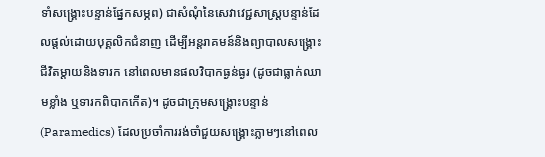ទាំសង្គ្រោះបន្ទាន់ផ្នែកសម្ភព) ជាសំណុំនៃសេវាវេជ្ជសាស្ត្របន្ទាន់ដែលផ្តល់ដោយបុគ្គលិកជំនាញ ដើម្បីអន្តរាគមន៍និងព្យាបាលសង្គ្រោះជីវិតម្តាយនិងទារក នៅពេលមានផលវិបាកធ្ងន់ធ្ងរ (ដូចជាធ្លាក់ឈាមខ្លាំង ឬទារកពិបាកកើត)។ ដូចជាក្រុមសង្គ្រោះបន្ទាន់ (Paramedics) ដែលប្រចាំការរង់ចាំជួយសង្គ្រោះភ្លាមៗនៅពេល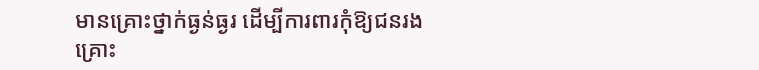មានគ្រោះថ្នាក់ធ្ងន់ធ្ងរ ដើម្បីការពារកុំឱ្យជនរងគ្រោះ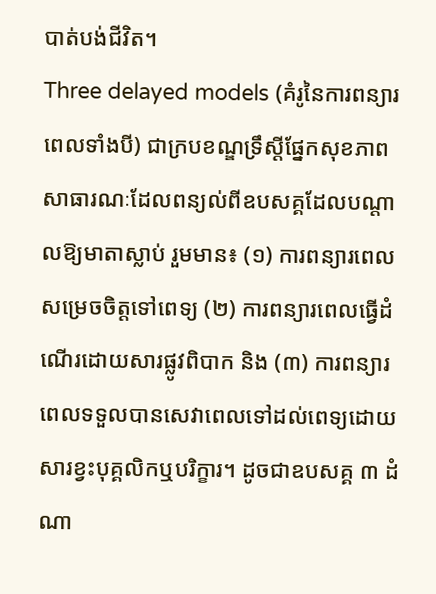បាត់បង់ជីវិត។
Three delayed models (គំរូនៃការពន្យារពេលទាំងបី) ជាក្របខណ្ឌទ្រឹស្តីផ្នែកសុខភាពសាធារណៈដែលពន្យល់ពីឧបសគ្គដែលបណ្តាលឱ្យមាតាស្លាប់ រួមមាន៖ (១) ការពន្យារពេលសម្រេចចិត្តទៅពេទ្យ (២) ការពន្យារពេលធ្វើដំណើរដោយសារផ្លូវពិបាក និង (៣) ការពន្យារពេលទទួលបានសេវាពេលទៅដល់ពេទ្យដោយសារខ្វះបុគ្គលិកឬបរិក្ខារ។ ដូចជាឧបសគ្គ ៣ ដំណា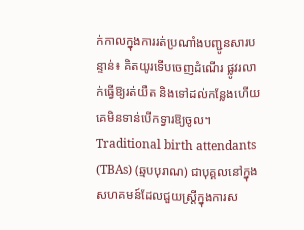ក់កាលក្នុងការរត់ប្រណាំងបញ្ជូនសារបន្ទាន់៖ គិតយូរទើបចេញដំណើរ ផ្លូវរលាក់ធ្វើឱ្យរត់យឺត និងទៅដល់កន្លែងហើយគេមិនទាន់បើកទ្វារឱ្យចូល។
Traditional birth attendants (TBAs) (ឆ្មបបុរាណ) ជាបុគ្គលនៅក្នុងសហគមន៍ដែលជួយស្ត្រីក្នុងការស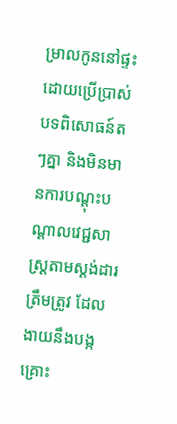ម្រាលកូននៅផ្ទះ ដោយប្រើប្រាស់បទពិសោធន៍តៗគ្នា និងមិនមានការបណ្តុះបណ្តាលវេជ្ជសាស្ត្រតាមស្តង់ដារត្រឹមត្រូវ ដែលងាយនឹងបង្កគ្រោះ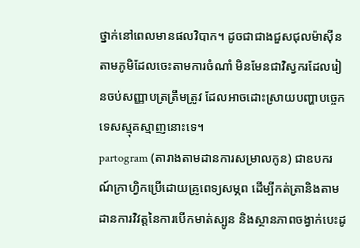ថ្នាក់នៅពេលមានផលវិបាក។ ដូចជាជាងជួសជុលម៉ាស៊ីនតាមភូមិដែលចេះតាមការចំណាំ មិនមែនជាវិស្វករដែលរៀនចប់សញ្ញាបត្រត្រឹមត្រូវ ដែលអាចដោះស្រាយបញ្ហាបច្ចេកទេសស្មុគស្មាញនោះទេ។
partogram (តារាងតាមដានការសម្រាលកូន) ជាឧបករណ៍ក្រាហ្វិកប្រើដោយគ្រូពេទ្យសម្ភព ដើម្បីកត់ត្រានិងតាមដានការវិវត្តនៃការបើកមាត់ស្បូន និងស្ថានភាពចង្វាក់បេះដូ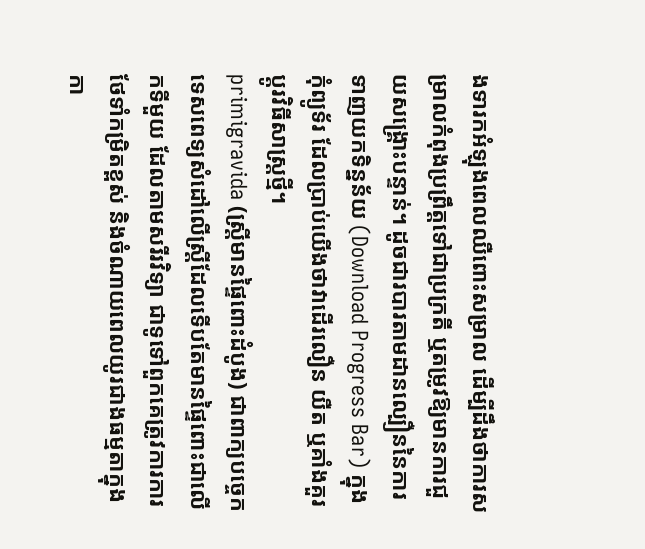ងទារកអំឡុងពេលឈឺពោះសម្រាល ដើម្បីដឹងថាការសម្រាលកំពុងប្រព្រឹត្តទៅជាប្រក្រតី ឬតម្រូវឱ្យមានការជួយសង្គ្រោះបន្ទាន់។ ដូចជារបារតាមដានល្បឿននៃការទាញយកទិន្នន័យ (Download Progress Bar) ក្នុងកុំព្យូទ័រ ដែលប្រាប់យើងថាវាដើរលឿន យឺត ឬគាំងគួរប្តូរវិធីសាស្ត្រថ្មី។
primigravida (ស្ត្រីមានផ្ទៃពោះដំបូង) ជាពាក្យបច្ចេកទេសពេទ្យសំដៅលើស្ត្រីដែលទើបតែមានផ្ទៃពោះជាលើកទីមួយ ដែលតាមសរីរវិទ្យា ជាទូទៅពួកគេត្រូវការការថែទាំកម្រិតខ្ពស់ និងចំណាយពេលយូរជាងធម្មតាក្នុងកា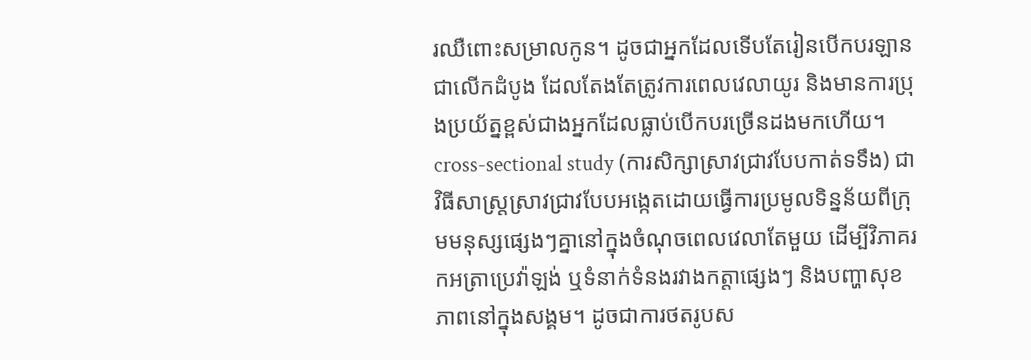រឈឺពោះសម្រាលកូន។ ដូចជាអ្នកដែលទើបតែរៀនបើកបរឡានជាលើកដំបូង ដែលតែងតែត្រូវការពេលវេលាយូរ និងមានការប្រុងប្រយ័ត្នខ្ពស់ជាងអ្នកដែលធ្លាប់បើកបរច្រើនដងមកហើយ។
cross-sectional study (ការសិក្សាស្រាវជ្រាវបែបកាត់ទទឹង) ជាវិធីសាស្ត្រស្រាវជ្រាវបែបអង្កេតដោយធ្វើការប្រមូលទិន្នន័យពីក្រុមមនុស្សផ្សេងៗគ្នានៅក្នុងចំណុចពេលវេលាតែមួយ ដើម្បីវិភាគរកអត្រាប្រេវ៉ាឡង់ ឬទំនាក់ទំនងរវាងកត្តាផ្សេងៗ និងបញ្ហាសុខភាពនៅក្នុងសង្គម។ ដូចជាការថតរូបស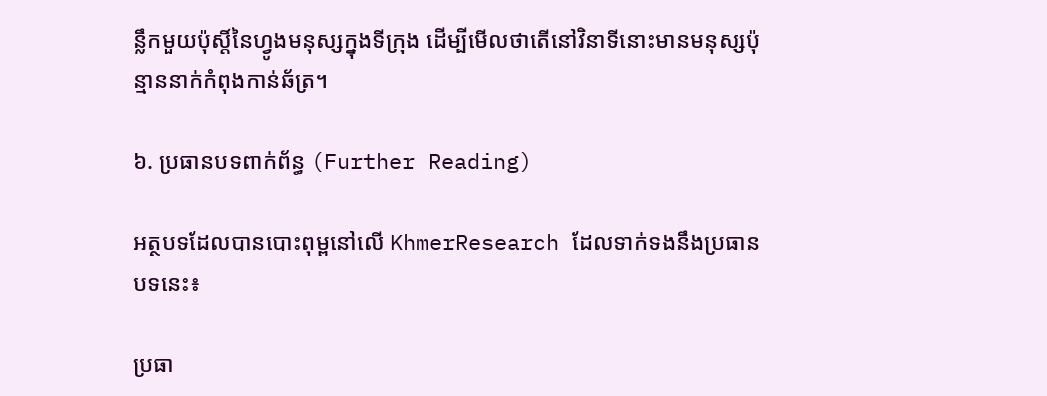ន្លឹកមួយប៉ុស្តិ៍នៃហ្វូងមនុស្សក្នុងទីក្រុង ដើម្បីមើលថាតើនៅវិនាទីនោះមានមនុស្សប៉ុន្មាននាក់កំពុងកាន់ឆ័ត្រ។

៦. ប្រធានបទពាក់ព័ន្ធ (Further Reading)

អត្ថបទដែលបានបោះពុម្ពនៅលើ KhmerResearch ដែលទាក់ទងនឹងប្រធានបទនេះ៖

ប្រធា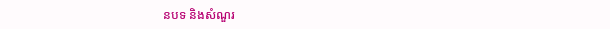នបទ និងសំណួរ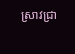ស្រាវជ្រា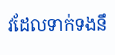វដែលទាក់ទងនឹ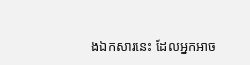ងឯកសារនេះ ដែលអ្នកអាច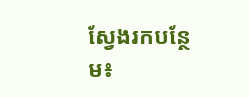ស្វែងរកបន្ថែម៖